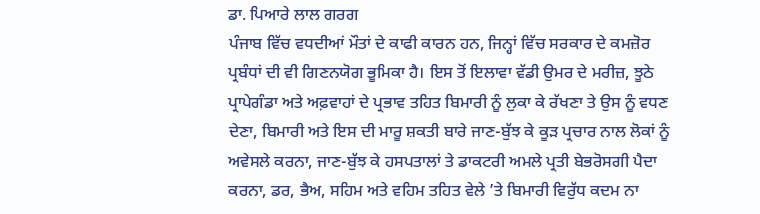ਡਾ. ਪਿਆਰੇ ਲਾਲ ਗਰਗ
ਪੰਜਾਬ ਵਿੱਚ ਵਧਦੀਆਂ ਮੌਤਾਂ ਦੇ ਕਾਫੀ ਕਾਰਨ ਹਨ, ਜਿਨ੍ਹਾਂ ਵਿੱਚ ਸਰਕਾਰ ਦੇ ਕਮਜ਼ੋਰ ਪ੍ਰਬੰਧਾਂ ਦੀ ਵੀ ਗਿਣਨਯੋਗ ਭੂਮਿਕਾ ਹੈ। ਇਸ ਤੋਂ ਇਲਾਵਾ ਵੱਡੀ ਉਮਰ ਦੇ ਮਰੀਜ਼, ਝੂਠੇ ਪ੍ਰਾਪੇਗੰਡਾ ਅਤੇ ਅਫ਼ਵਾਹਾਂ ਦੇ ਪ੍ਰਭਾਵ ਤਹਿਤ ਬਿਮਾਰੀ ਨੂੰ ਲੁਕਾ ਕੇ ਰੱਖਣਾ ਤੇ ਉਸ ਨੂੰ ਵਧਣ ਦੇਣਾ, ਬਿਮਾਰੀ ਅਤੇ ਇਸ ਦੀ ਮਾਰੂ ਸ਼ਕਤੀ ਬਾਰੇ ਜਾਣ-ਬੁੱਝ ਕੇ ਕੂੜ ਪ੍ਰਚਾਰ ਨਾਲ ਲੋਕਾਂ ਨੂੰ ਅਵੇਸਲੇ ਕਰਨਾ, ਜਾਣ-ਬੁੱਝ ਕੇ ਹਸਪਤਾਲਾਂ ਤੇ ਡਾਕਟਰੀ ਅਮਲੇ ਪ੍ਰਤੀ ਬੇਭਰੋਸਗੀ ਪੈਦਾ ਕਰਨਾ, ਡਰ, ਭੈਅ, ਸਹਿਮ ਅਤੇ ਵਹਿਮ ਤਹਿਤ ਵੇਲੇ ’ਤੇ ਬਿਮਾਰੀ ਵਿਰੁੱਧ ਕਦਮ ਨਾ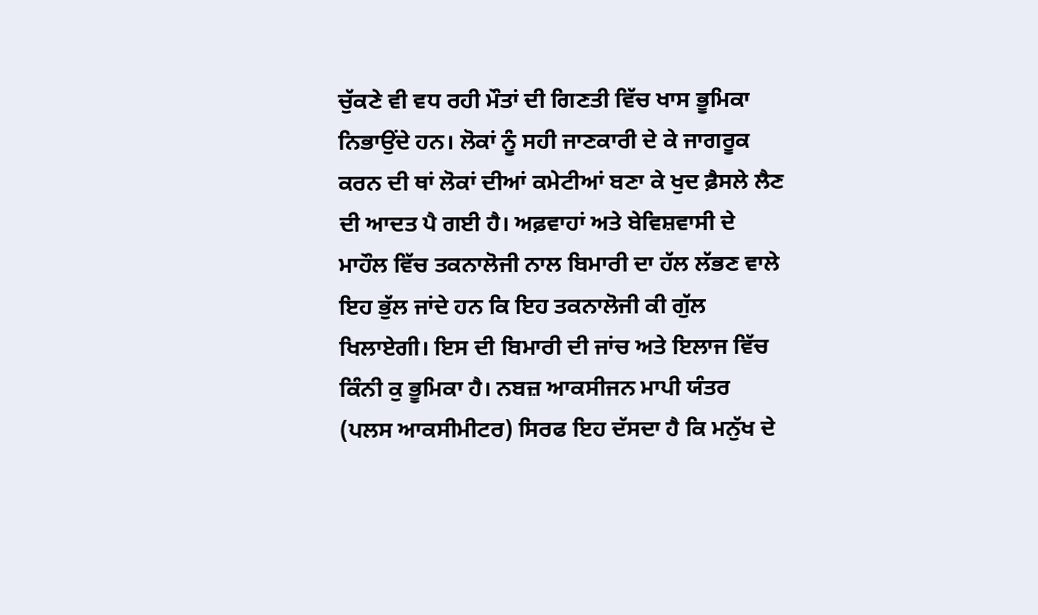ਚੁੱਕਣੇ ਵੀ ਵਧ ਰਹੀ ਮੌਤਾਂ ਦੀ ਗਿਣਤੀ ਵਿੱਚ ਖਾਸ ਭੂਮਿਕਾ ਨਿਭਾਉਂਦੇ ਹਨ। ਲੋਕਾਂ ਨੂੰ ਸਹੀ ਜਾਣਕਾਰੀ ਦੇ ਕੇ ਜਾਗਰੂਕ ਕਰਨ ਦੀ ਥਾਂ ਲੋਕਾਂ ਦੀਆਂ ਕਮੇਟੀਆਂ ਬਣਾ ਕੇ ਖੁਦ ਫ਼ੈਸਲੇ ਲੈਣ ਦੀ ਆਦਤ ਪੈ ਗਈ ਹੈ। ਅਫ਼ਵਾਹਾਂ ਅਤੇ ਬੇਵਿਸ਼ਵਾਸੀ ਦੇ ਮਾਹੌਲ ਵਿੱਚ ਤਕਨਾਲੋਜੀ ਨਾਲ ਬਿਮਾਰੀ ਦਾ ਹੱਲ ਲੱਭਣ ਵਾਲੇ ਇਹ ਭੁੱਲ ਜਾਂਦੇ ਹਨ ਕਿ ਇਹ ਤਕਨਾਲੋਜੀ ਕੀ ਗੁੱਲ ਖਿਲਾਏਗੀ। ਇਸ ਦੀ ਬਿਮਾਰੀ ਦੀ ਜਾਂਚ ਅਤੇ ਇਲਾਜ ਵਿੱਚ ਕਿੰਨੀ ਕੁ ਭੂਮਿਕਾ ਹੈ। ਨਬਜ਼ ਆਕਸੀਜਨ ਮਾਪੀ ਯੰਤਰ (ਪਲਸ ਆਕਸੀਮੀਟਰ) ਸਿਰਫ ਇਹ ਦੱਸਦਾ ਹੈ ਕਿ ਮਨੁੱਖ ਦੇ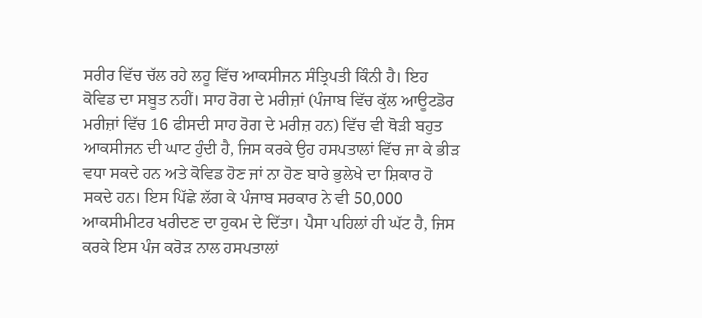ਸਰੀਰ ਵਿੱਚ ਚੱਲ ਰਹੇ ਲਹੂ ਵਿੱਚ ਆਕਸੀਜਨ ਸੰਤ੍ਰਿਪਤੀ ਕਿੰਨੀ ਹੈ। ਇਹ ਕੋਵਿਡ ਦਾ ਸਬੂਤ ਨਹੀਂ। ਸਾਹ ਰੋਗ ਦੇ ਮਰੀਜ਼ਾਂ (ਪੰਜਾਬ ਵਿੱਚ ਕੁੱਲ ਆਊਟਡੋਰ ਮਰੀਜ਼ਾਂ ਵਿੱਚ 16 ਫੀਸਦੀ ਸਾਹ ਰੋਗ ਦੇ ਮਰੀਜ਼ ਹਨ) ਵਿੱਚ ਵੀ ਥੋੜੀ ਬਹੁਤ ਆਕਸੀਜਨ ਦੀ ਘਾਟ ਹੁੰਦੀ ਹੈ, ਜਿਸ ਕਰਕੇ ਉਹ ਹਸਪਤਾਲਾਂ ਵਿੱਚ ਜਾ ਕੇ ਭੀੜ ਵਧਾ ਸਕਦੇ ਹਨ ਅਤੇ ਕੋਵਿਡ ਹੋਣ ਜਾਂ ਨਾ ਹੋਣ ਬਾਰੇ ਭੁਲੇਖੇ ਦਾ ਸ਼ਿਕਾਰ ਹੋ ਸਕਦੇ ਹਨ। ਇਸ ਪਿੱਛੇ ਲੱਗ ਕੇ ਪੰਜਾਬ ਸਰਕਾਰ ਨੇ ਵੀ 50,000 ਆਕਸੀਮੀਟਰ ਖਰੀਦਣ ਦਾ ਹੁਕਮ ਦੇ ਦਿੱਤਾ। ਪੈਸਾ ਪਹਿਲਾਂ ਹੀ ਘੱਟ ਹੈ, ਜਿਸ ਕਰਕੇ ਇਸ ਪੰਜ ਕਰੋੜ ਨਾਲ ਹਸਪਤਾਲਾਂ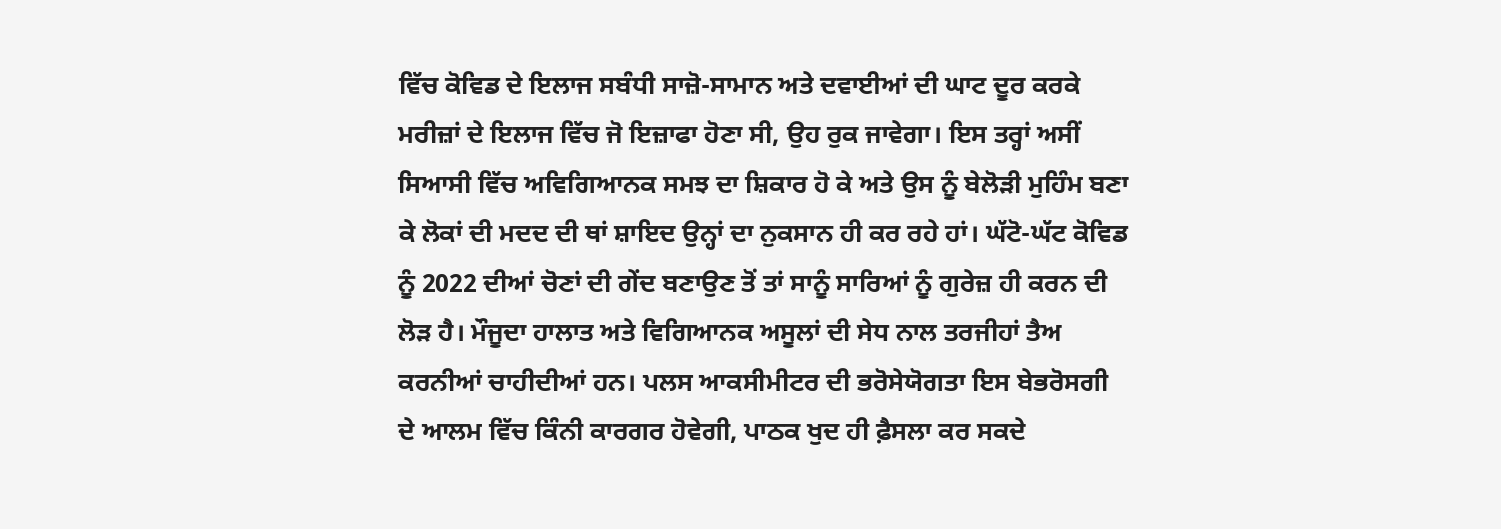ਵਿੱਚ ਕੋਵਿਡ ਦੇ ਇਲਾਜ ਸਬੰਧੀ ਸਾਜ਼ੋ-ਸਾਮਾਨ ਅਤੇ ਦਵਾਈਆਂ ਦੀ ਘਾਟ ਦੂਰ ਕਰਕੇ ਮਰੀਜ਼ਾਂ ਦੇ ਇਲਾਜ ਵਿੱਚ ਜੋ ਇਜ਼ਾਫਾ ਹੋਣਾ ਸੀ, ਉਹ ਰੁਕ ਜਾਵੇਗਾ। ਇਸ ਤਰ੍ਹਾਂ ਅਸੀਂ ਸਿਆਸੀ ਵਿੱਚ ਅਵਿਗਿਆਨਕ ਸਮਝ ਦਾ ਸ਼ਿਕਾਰ ਹੋ ਕੇ ਅਤੇ ਉਸ ਨੂੰ ਬੇਲੋੜੀ ਮੁਹਿੰਮ ਬਣਾ ਕੇ ਲੋਕਾਂ ਦੀ ਮਦਦ ਦੀ ਥਾਂ ਸ਼ਾਇਦ ਉਨ੍ਹਾਂ ਦਾ ਨੁਕਸਾਨ ਹੀ ਕਰ ਰਹੇ ਹਾਂ। ਘੱਟੋ-ਘੱਟ ਕੋਵਿਡ ਨੂੰ 2022 ਦੀਆਂ ਚੋਣਾਂ ਦੀ ਗੇਂਦ ਬਣਾਉਣ ਤੋਂ ਤਾਂ ਸਾਨੂੰ ਸਾਰਿਆਂ ਨੂੰ ਗੁਰੇਜ਼ ਹੀ ਕਰਨ ਦੀ ਲੋੜ ਹੈ। ਮੌਜੂਦਾ ਹਾਲਾਤ ਅਤੇ ਵਿਗਿਆਨਕ ਅਸੂਲਾਂ ਦੀ ਸੇਧ ਨਾਲ ਤਰਜੀਹਾਂ ਤੈਅ ਕਰਨੀਆਂ ਚਾਹੀਦੀਆਂ ਹਨ। ਪਲਸ ਆਕਸੀਮੀਟਰ ਦੀ ਭਰੋਸੇਯੋਗਤਾ ਇਸ ਬੇਭਰੋਸਗੀ ਦੇ ਆਲਮ ਵਿੱਚ ਕਿੰਨੀ ਕਾਰਗਰ ਹੋਵੇਗੀ, ਪਾਠਕ ਖੁਦ ਹੀ ਫ਼ੈਸਲਾ ਕਰ ਸਕਦੇ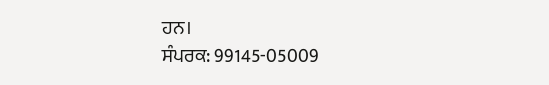ਹਨ।
ਸੰਪਰਕ: 99145-05009